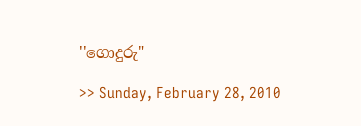''ගොදුරු"

>> Sunday, February 28, 2010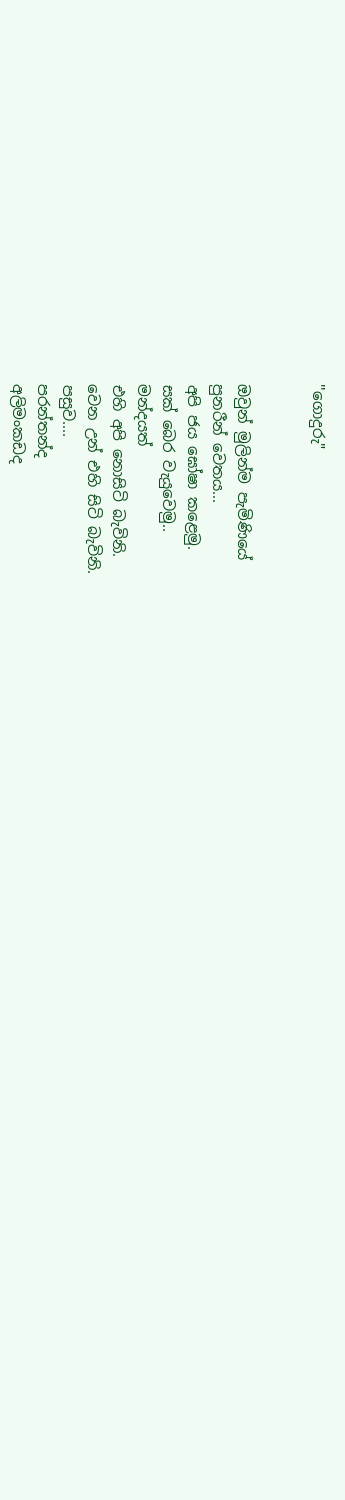''ගොදුරු"


ඔවුන් මුලින්ම පැමිණියේ
පුනරීන් වෙතය...
අපි ජය ඝෝෂා කළෙමු.
සක් බෙර වැයුවෙමු..
මන්දයත්
එහි අපි නොසිටි බැවිනි.
වෙන උන් එහි සිටි බැවිනි.
පසුව....
පරන්තන්ද
අලිමංකඩද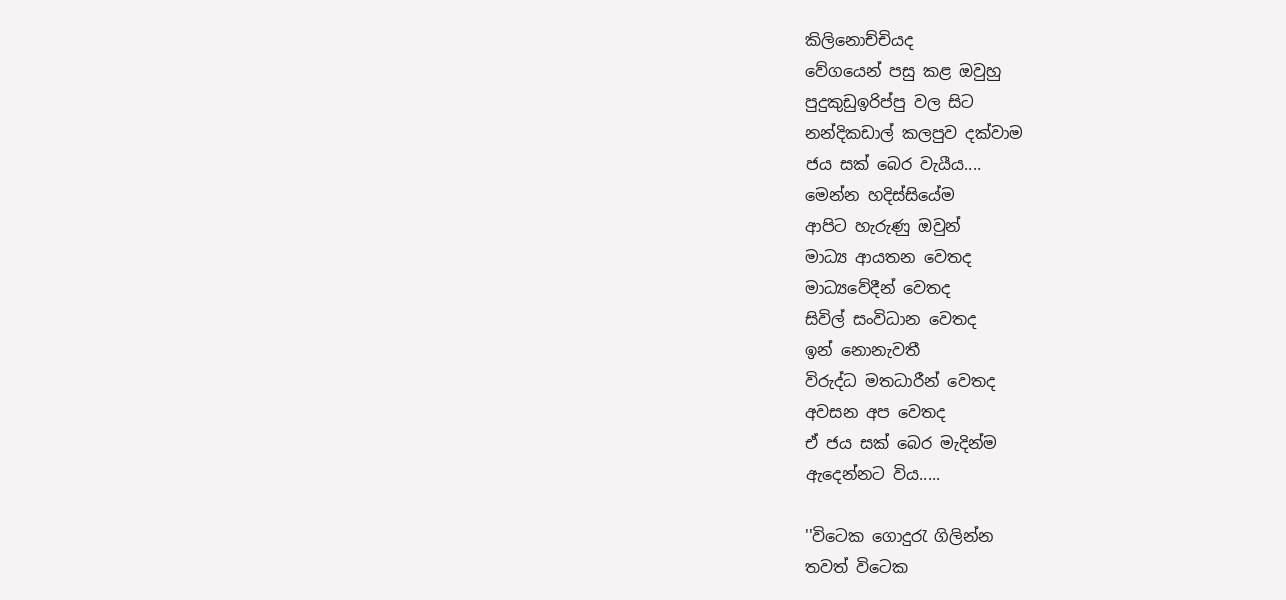කිලිනොච්චියද
වේගයෙන් පසු කළ ඔවුහු
පුදුකුඩුඉරිප්පු වල සිට
නන්දිකඩාල් කලපුව දක්වාම
ජය සක් බෙර වැයීය....
මෙන්න හදිස්සියේම
ආපිට හැරුණු ඔවුන්
මාධ්‍ය ආයතන වෙතද
මාධ්‍යවේදීන් වෙතද
සිවිල් සංවිධාන වෙතද
ඉන් නොනැවතී
විරුද්ධ මතධාරීන් වෙතද
අවසන අප වෙතද
ඒ ජය සක් බෙර මැදින්ම
ඇදෙන්නට විය.....

''විටෙක ගොදුරැ ගිලින්න
තවත් විටෙක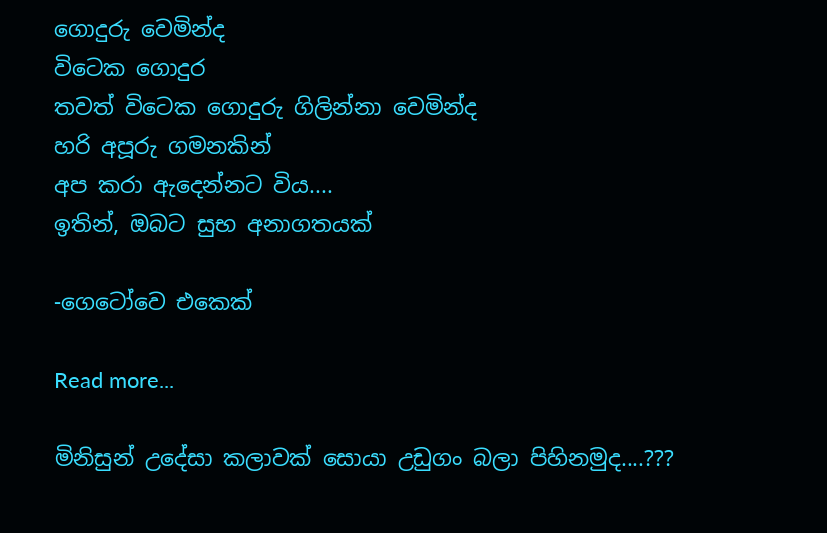ගොදුරු වෙමින්ද
විටෙක ගොදුර
තවත් විටෙක ගොදුරු ගිලින්නා වෙමින්ද
හරි අපූරු ගමනකින්
අප කරා ඇදෙන්නට විය....
ඉතින්, ඔබට සුභ අනාගතයක්

-ගෙටෝවෙ එකෙක්

Read more...

මිනිසුන් උදේසා කලාවක් සොයා උඩුගං බලා පිහිනමුද....???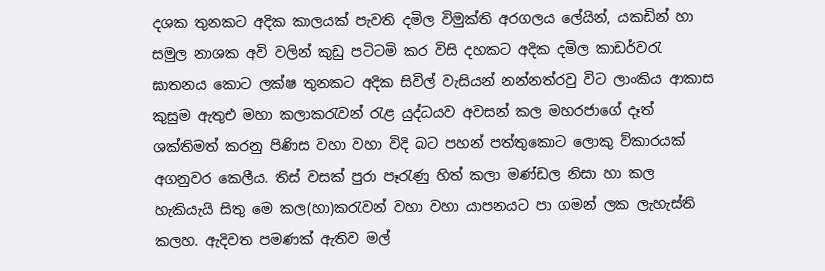දශක තුනකට අදික කාලයක් පැවති දමිල විමුක්ති අරගලය ලේයින්, යකඩින් හා සමුල නාශක අවි වලින් කුඩු පටිටමි කර විසි දහකට අදික දමිල කාඩර්වරැ ඝාතනය කොට ලක්ෂ තුනකට අදික සිවිල් වැසියන් නන්නත්රවු විට ලාංකිය ආකාස කුසුම ඇතුඑ මහා කලාකරැවන් රැළ යුද්ධයව අවසන් කල මහරජාගේ දෑත් ශක්තිමත් කරනු පිණිස වහා වහා විදි බට පහන් පත්තුකොට ලොකු ව්කාරයක් අගනුවර කෙලීය. තිස් වසක් පුරා පෑරැණු හිත් කලා මණ්ඩල නිසා හා කල හැකියැයි සිතු මෙ කල(හා)කරැවන් වහා වහා යාපනයට පා ගමන් ලක ලැහැස්ති කලහ. ඇදිවත පමණක් ඇතිව මල්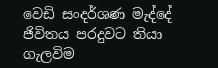වෙඩි සංදර්ශණ මැද්දේ ජිවිතය පරදුවට තියා ගැලවිම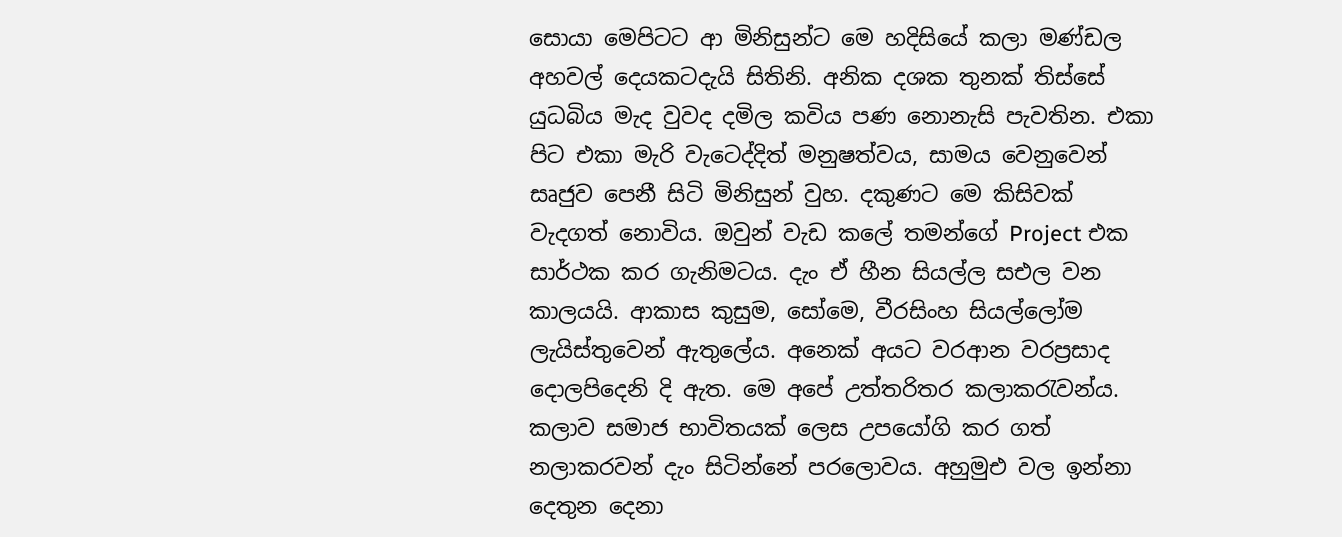සොයා මෙපිටට ආ මිනිසුන්ට මෙ හදිසියේ කලා මණ්ඩල අහවල් දෙයකටදැයි සිතිනි. අනික දශක තුනක් තිස්සේ යුධබිය මැද වුවද දමිල කවිය පණ නොනැසි පැවතින. එකා පිට එකා මැරි වැටෙද්දිත් මනුෂත්වය, සාමය වෙනුවෙන් සෘජුව පෙනී සිටි මිනිසුන් වුහ. දකුණට මෙ කිසිවක් වැදගත් නොවිය. ඔවුන් වැඩ කලේ තමන්ගේ Project එක සාර්ථක කර ගැනිමටය. දැං ඒ හීන සියල්ල සඑල වන කාලයයි. ආකාස කුසුම, සෝමෙ, වීරසිංහ සියල්ලෝම ලැයිස්තුවෙන් ඇතුලේය. අනෙක් අයට වරආන වරප්‍රසාද දොලපිදෙනි දි ඇත. මෙ අපේ උත්තරිතර කලාකරැවන්ය. කලාව සමාජ භාවිතයක් ලෙස උපයෝගි කර ගත් නලාකරවන් දැං සිටින්නේ පරලොවය. අහුමුඑ වල ඉන්නා දෙතුන දෙනා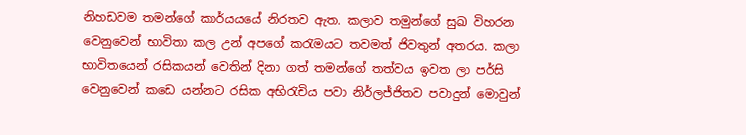නිහඩවම තමන්ගේ කාර්යයයේ නිරතව ඇත. කලාව තමුන්ගේ සුඛ විහරන වෙනුවෙන් භාවිතා කල උන් අපගේ කරැමයට තවමත් ජිවතුන් අතරය. කලා භාවිතයෙන් රසිකයන් වෙතින් දිනා ගත් තමන්ගේ තත්වය ඉවත ලා පර්සි වෙනුවෙන් කඩෙ යන්නට රසික අභිරැචිය පවා නිර්ලජ්ජිතව පවාදුන් මොවුන්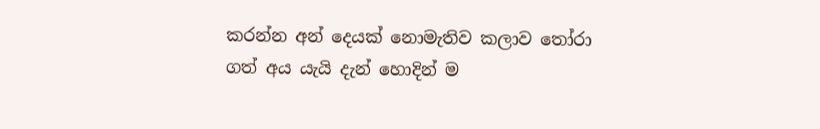කරන්න අන් දෙයක් නොමැතිව කලාව තෝරා ගත් අය යැයි දැන් හොදින් ම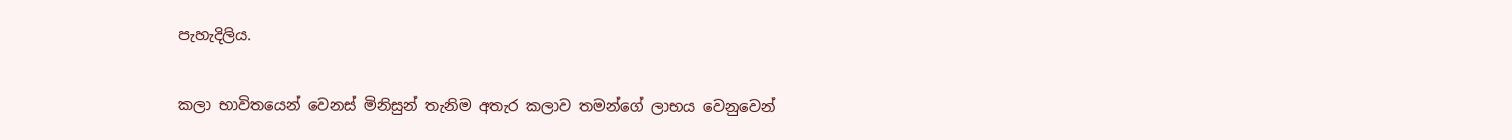පැහැදිලිය.

කලා භාවිතයෙන් වෙනස් මිනිසුන් තැනිම අතැර කලාව තමන්ගේ ලාභය වෙනුවෙන්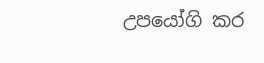උපයෝගි කර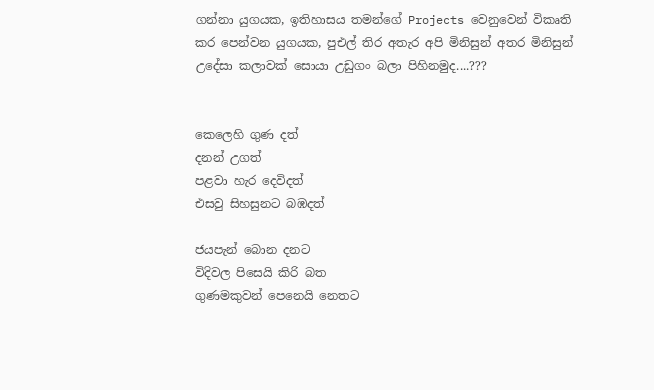ගන්නා යුගයක, ඉතිහාසය තමන්ගේ Projects වෙනුවෙන් විකෘති කර පෙන්වන යුගයක, පුඑල් තිර අතැර අපි මිනිසුන් අතර මිනිසුන් උදේසා කලාවක් සොයා උඩුගං බලා පිහිනමුද....???


කෙලෙහි ගුණ දත්
දනන් උගත්
පළවා හැර දෙවිදත්
එසවු සිහසුනට බඹදත්

ජයපැන් බොන දනට
විදිවල පිසෙයි කිරි බත
ගුණමකුවන් පෙනෙයි නෙතට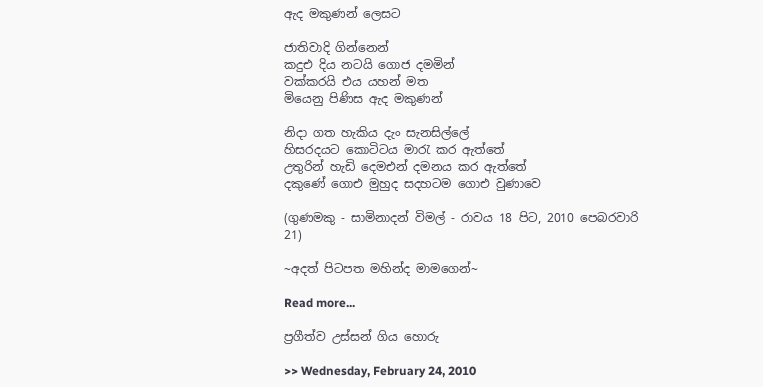ඇද මකුණන් ලෙසට

ජාතිවාදි ගින්නෙන්
කදුඑ දිය නටයි ගොජ දමමින්
වක්කරයි එය යහන් මත
මියෙනු පිණිස ඇද මකුණන්

නිදා ගත හැකිය දැං සැනසිල්ලේ
හිසරදයට කොටිටය මාරැ කර ඇත්තේ
උතුරින් හැඩි දෙමඑන් දමනය කර ඇත්තේ
දකුණේ ගොඑ මුහුද සදහටම ගොඑ වුණාවෙ

(ගුණමකු - සාමිනාදන් විමල් - රාවය 18 පිට, 2010 පෙබරවාරි 21)

~අදත් පිටපත මහින්ද මාමගෙන්~

Read more...

ප්‍රගීත්ව උස්සන් ගිය හොරු

>> Wednesday, February 24, 2010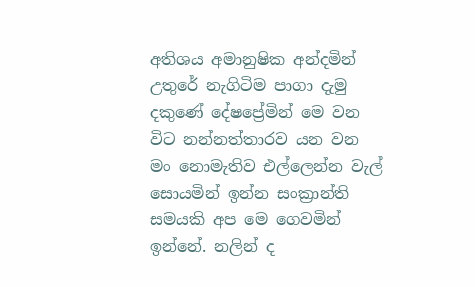අතිශය අමානුෂික අන්දමින් උතුරේ නැගිටිම පාගා දැමු දකුණේ දේෂප්‍රේමින් මෙ වන විට නන්නත්තාරව යන වන මං නොමැතිව එල්ලෙන්න වැල් සොයමින් ඉන්න සංක්‍රාන්ති සමයකි අප මෙ ගෙවමින් ඉන්නේ. නලින් ද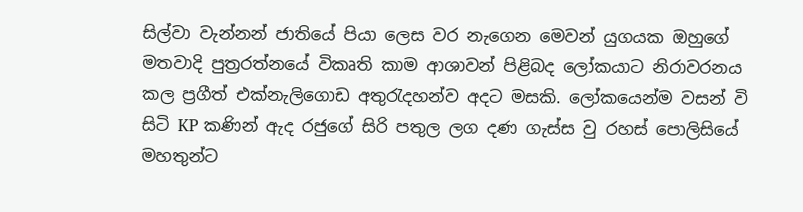සිල්වා වැන්නන් ජාතියේ පියා ලෙස වර නැගෙන මෙවන් යුගයක ඔහුගේ මතවාදි පුත්‍රරත්නයේ විකෘති කාම ආශාවන් පිළිබද ලෝකයාට නිරාවරනය කල ප්‍රගීත් එක්නැලිගොඩ අතුරැදහන්ව අදට මසකි. ලෝකයෙන්ම වසන් වි සිටි KP කණින් ඇද රජුගේ සිරි පතුල ලග දණ ගැස්ස වු රහස් පොලිසියේ මහතුන්ට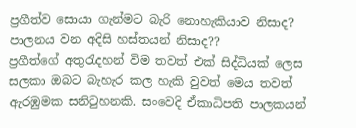ප්‍රගීත්ව සොයා ගැන්මට බැරි නොහැකියාව නිසාද? පාලනය වන අදිසි හස්තයන් නිසාද??
ප්‍රගීත්ගේ අතුරැදහන් විම තවත් එක් සිද්ධියක් ලෙස සලකා ඔබට බැහැර කල හැකි වුවත් මෙය තවත් ඇරඹුමක සනිටුහනකි. සංවෙදි ඒකාධිපති පාලකයන්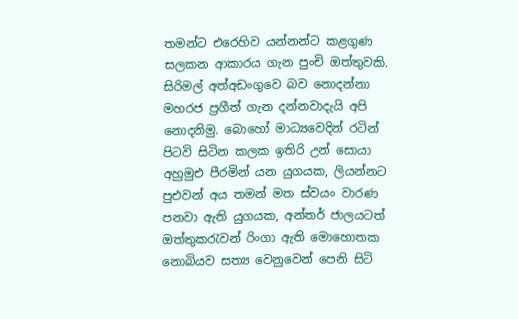තමන්ට එරෙහිව යන්නන්ට කළගුණ සලකන ආකාරය ගැන පුංචි ඔත්තුවකි. සිරිමල් අත්අඩංගුවෙ බව නොදන්නා මහරජ ප්‍රගීත් ගැන දන්නවාදැයි අපි නොදනිමු. බොහෝ මාධ්‍යවෙදින් රටින් පිටවි සිටින කලක ඉතිරි උන් සොයා අහුමුඑ පීරමින් යන යුගයක, ලියන්නට පුඑවන් අය තමන් මත ස්වයං වාරණ පනවා ඇති යුගයක, අන්තර් ජාලයටත් ඔත්තුකරැවන් රිංගා ඇති මොහොතක නොබියව සත්‍ය වෙනුවෙන් පෙනි සිටි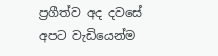ප්‍රගීත්ව අද දවසේ අපට වැඩියෙන්ම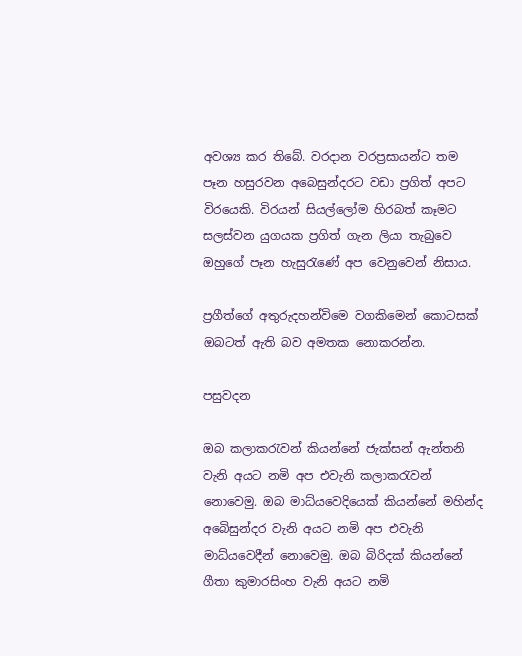අවශ්‍ය කර තිබේ. වරදාන වරප්‍රසායන්ට තම පෑන හසුරවන අබෙසුන්දරට වඩා ප්‍රගිත් අපට විරයෙකි. විරයන් සියල්ලෝම හිරබත් කෑමට සලස්වන යුගයක ප්‍රගිත් ගැන ලියා තැබුවෙ ඔහුගේ පෑන හැසුරැණේ අප වෙනුවෙන් නිසාය.

ප්‍රගීත්ගේ අතුරුදහන්විමෙ වගකිමෙන් කොටසක් ඔබටත් ඇති බව අමතක නොකරන්න.

පසුවදන

ඔබ කලාකරැවන් කියන්නේ ජැක්සන් ඇන්තනි වැනි අයට නමි අප එවැනි කලාකරැවන් නොවෙමු. ඔබ මාධ්යවෙදියෙක් කියන්නේ මහින්ද අබෙිසුන්දර වැනි අයට නමි අප එවැනි මාධ්යවෙදීන් නොවෙමු. ඔබ බිරිදක් කියන්නේ ගීතා කුමාරසිංහ වැනි අයට නමි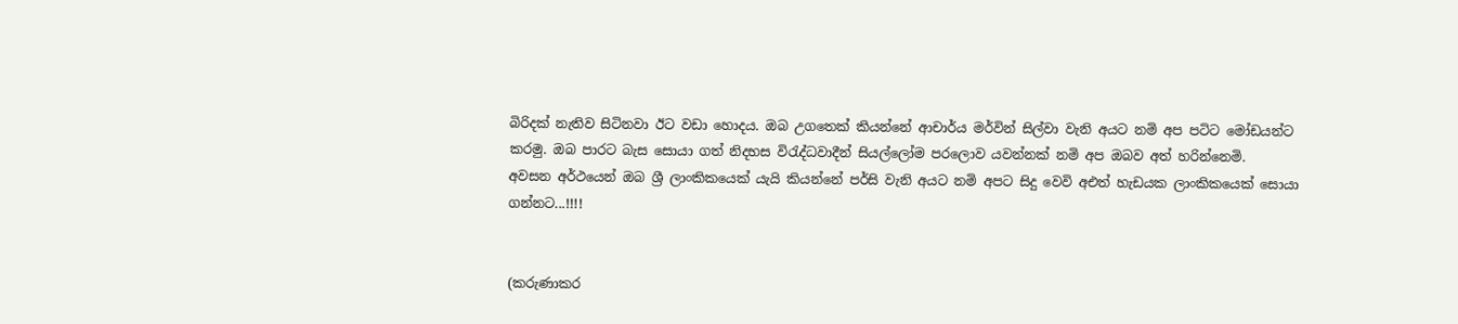බිරිදක් නැතිව සිටිනවා ඊට වඩා හොදය. ඔබ උගතෙක් කියන්නේ ආචාර්ය මර්වින් සිල්වා වැනි අයට නමි අප පටිට මෝඩයන්ට කරමු. ඔබ පාරට බැස සොයා ගත් නිදහස විරැද්ධවාදීන් සියල්ලෝම පරලොව යවන්නක් නමි අප ඔබව අත් හරින්නෙමි.
අවසන අර්ථයෙන් ඔබ ශ්‍රී ලාංකිකයෙක් යැයි කියන්නේ පර්සි වැනි අයට නමි අපට සිදු වෙවි අඑත් හැඩයක ලාංකිකයෙක් සොයා ගන්නට...!!!!


(කරුණාකර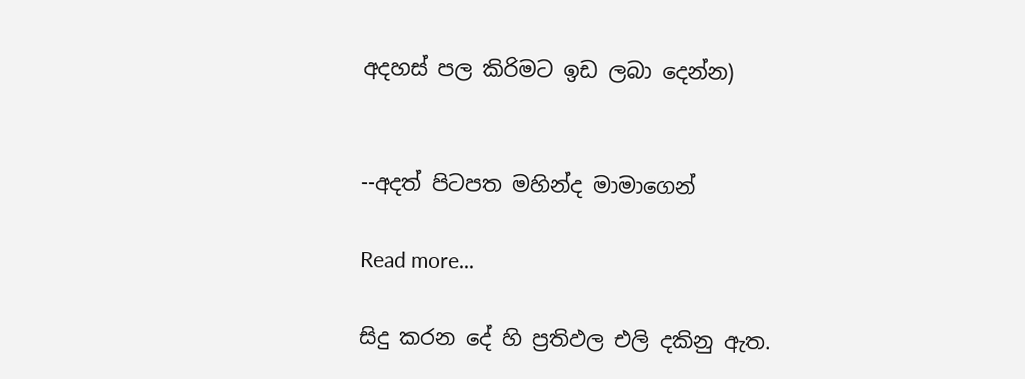අදහස් පල කිරිමට ඉඩ ලබා දෙන්න)


--අදත් පිටපත මහින්ද මාමාගෙන්

Read more...

සිදු කරන දේ හි ප්‍රතිඵල එලි දකිනු ඇත.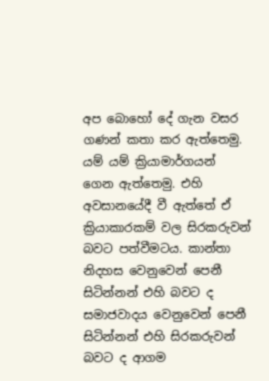අප බොහෝ දේ ගැන වසර ගණන් කතා කර ඇත්තෙමු. යම් යම් ක්‍රියාමාර්ගයන් ගෙන ඇත්තෙමු. එහි අවසානයේදී වී ඇත්තේ ඒ ක්‍රියාකාරකම් වල සිරකරුවන් බවට පත්වීමටය. කාන්තා නිදහස වෙනුවෙන් පෙනී සිටින්නන් එහි බවට ද සමාජවාදය වෙනුවෙන් පෙනී සිටින්නන් එහි සිරකරුවන් බවට ද ආගම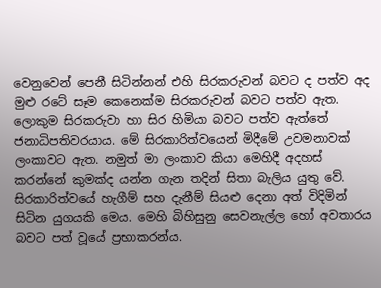වෙනුවෙන් පෙනී සිටින්නන් එහි සිරකරුවන් බවට ද පත්ව අද මුළු රටේ සෑම කෙනෙක්ම සිරකරුවන් බවට පත්ව ඇත. ලොකුම සිරකරුවා හා සිර හිමියා බවට පත්ව ඇත්තේ ජනාධිපතිවරයාය. මේ සිරකාරිත්වයෙන් මිදීමේ උවමනාවක් ලංකාවට ඇත. නමුත් මා ලංකාව කියා මෙහිදී අදහස් කරන්නේ කුමක්ද යන්න ගැන තදින් සිතා බැලිය යුතු වේ. සිරකාරිත්වයේ හැගීම් සහ දැනීම් සියළු දෙනා අත් විදිමින් සිටින යුගයකි මෙය. මෙහි බිහිසුනු සෙවනැල්ල හෝ අවතාරය බවට පත් වූයේ ප්‍රභාකරන්ය.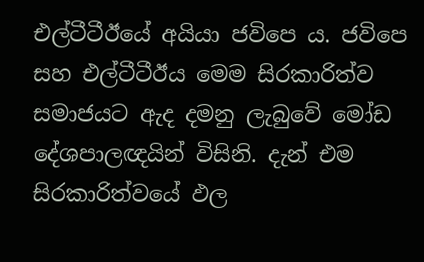එල්ටීටීඊයේ අයියා ජවිපෙ ය. ජවිපෙ සහ එල්ටීටීඊය මෙම සිරකාරිත්ව සමාජයට ඇද දමනු ලැබුවේ මෝඩ දේශපාලඥයින් විසිනි. දැන් එම සිරකාරිත්වයේ ඵල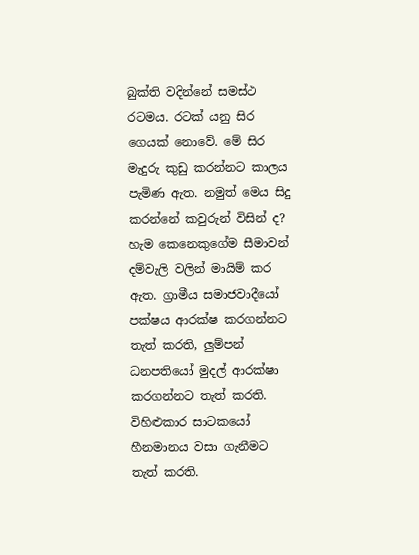බුක්ති වදින්නේ සමස්ථ රටමය. රටක් යනු සිර ගෙයක් නොවේ. මේ සිර මැදුරු කුඩු කරන්නට කාලය පැමිණ ඇත. නමුත් මෙය සිදු කරන්නේ කවුරුන් විසින් ද? හැම කෙනෙකුගේම සීමාවන් දම්වැලි වලින් මායිම් කර ඇත. ග්‍රාමීය සමාජවාදීයෝ පක්ෂය ආරක්ෂ කරගන්නට තැත් කරති, ලුම්පන් ධනපතියෝ මුදල් ආරක්ෂා කරගන්නට තැත් කරති. විහිළුකාර සාටකයෝ හීනමානය වසා ගැනීමට තැත් කරති.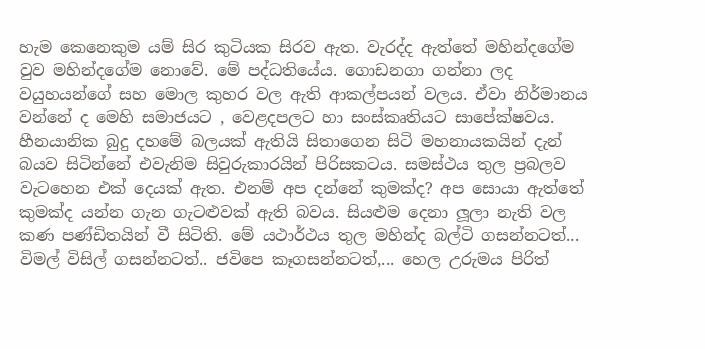හැම කෙනෙකුම යම් සිර කුටියක සිරව ඇත. වැරද්ද ඇත්තේ මහින්දගේම වුව මහින්දගේම නොවේ. මේ පද්ධතියේය. ගොඩනගා ගන්නා ලද වයුහයන්ගේ සහ මොල කුහර වල ඇති ආකල්පයන් වලය. ඒවා නිර්මානය වන්නේ ද මෙහි සමාජයට , වෙළදපලට හා සංස්කෘතියට සාපේක්ෂවය. හීනයානික බුදු දහමේ බලයක් ඇතියි සිතාගෙන සිටි මහනායකයින් දැන් බයව සිටින්නේ එවැනිම සිවුරුකාරයින් පිරිසකටය. සමස්ථය තුල ප්‍රබලව වැටහෙන එක් දෙයක් ඇත. එනම් අප දන්නේ කුමක්ද? අප සොයා ඇත්තේ කුමක්ද යන්න ගැන ගැටළුවක් ඇති බවය. සියළුම දෙනා ලූලා නැති වල කණ පණ්ඩිතයින් වී සිටිති. මේ යථාර්ථය තුල මහින්ද බල්ටි ගසන්නටත්... විමල් විසිල් ගසන්නටත්.. ජවිපෙ කෑගසන්නටත්,... හෙල උරුමය පිරිත්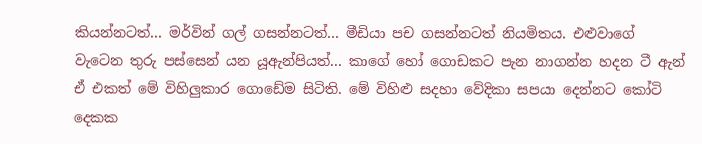කියන්නටත්... මර්වින් ගල් ගසන්නටත්... මීඩියා පච ගසන්නටත් නියමිතය. එළුවාගේ වැටෙන තුරු පස්සෙන් යන යූඇන්පියත්... කාගේ හෝ ගොඩකට පැන නාගන්න හදන ටී ඇන් ඒ එකත් මේ විහිලුකාර ගොඩේම සිටිති. මේ විහිළු සදහා වේදිකා සපයා දෙන්නට කෝටි දෙකක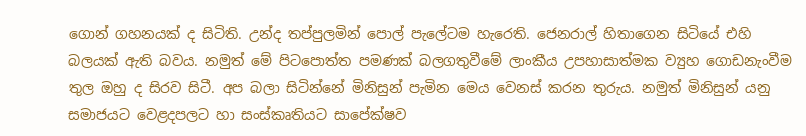ගොන් ගහනයක් ද සිටිති. උන්ද තප්පුලමින් පොල් පැලේටම හැරෙති. ජෙනරාල් හිතාගෙන සිටියේ එහි බලයක් ඇති බවය. නමුත් මේ පිටපොත්ත පමණක් බලගතුවීමේ ලාංකීය උපහාසාත්මක ව්‍යුහ ‍ගොඩනැංවීම තුල ඔහු ද සිරව සිටී. අප බලා සිටින්නේ මිනිසුන් පැමින මෙය වෙනස් කරන තුරුය. නමුත් මිනිසුන් යනු සමාජයට වෙළදපලට හා සංස්කෘතියට සාපේක්ෂව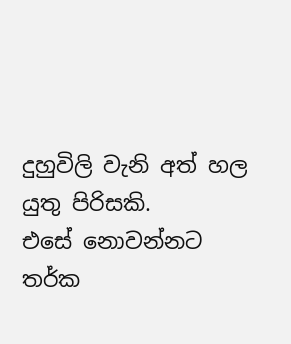දුහුවිලි වැනි අත් හල යුතු පිරිසකි. එසේ ‍නොවන්නට තර්ක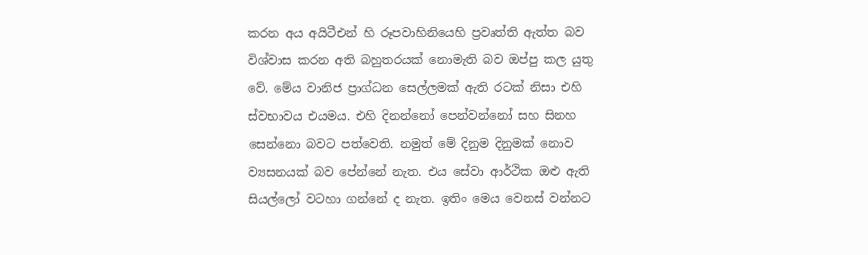කරන අය අයිටීඑන් හි රූපවාහිනියෙහි ප්‍රවෘත්ති ඇත්ත බව විශ්වාස කරන අති බහුතරයක් නොමැති බව ඔප්පු කල යුතු වේ. මේය වානිජ ප්‍රාග්ධන සෙල්ලමක් ඇති රටක් ‍නිසා එහි ස්වභාවය එයමය. එහි දිනන්නෝ පෙන්වන්නෝ සහ සිනහ සෙන්නො බවට පත්වෙති. නමුත් මේ දිනුම දිනුමක් නොව ව්‍යසනයක් බව පේන්නේ නැත. එය සේවා ආර්ථික ඔළු ඇති සියල්ලෝ වටහා ගන්නේ ද නැත. ඉතිං මෙය වෙනස් වන්නට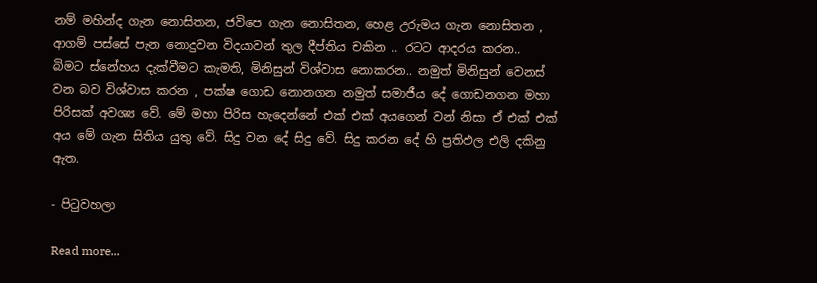නම් මහින්ද ගැන නොසිතන, ජවිපෙ ගැන නොසිතන, හෙළ උරුමය ගැන නොසිතන , ආගම් පස්සේ පැන නොදුවන විදයාවන් තුල දීප්තිය චකින .. රටට ආදරය කරන.. බිමට ‍ස්නේහය දැක්වීමට කැමති, මිනිසුන් විශ්වාස නොකරන.. නමුත් මිනිසුන් වෙනස් වන බව විශ්වාස කරන , පක්ෂ ගොඩ නොනගන නමුත් සමාජීය දේ ගොඩනගන මහා පිරිසක් අවශ්‍ය වේ. මේ මහා පිරිස හැදෙන්නේ එක් එක් අයගෙන් වන් නිසා ඒ එක් එක් අය මේ ගැන සිතිය යුතු වේ. සිදු වන දේ සිදු වේ. සිදු කරන දේ හි ප්‍රතිඵල එලි දකිනු ඇත.

- පිටුවහලා

Read more...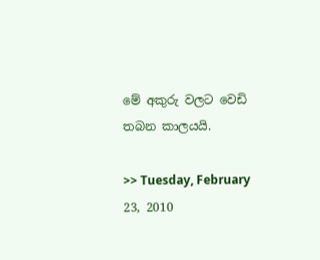මේ අකුරු වලට වෙඩි තබන කාලයයි.

>> Tuesday, February 23, 2010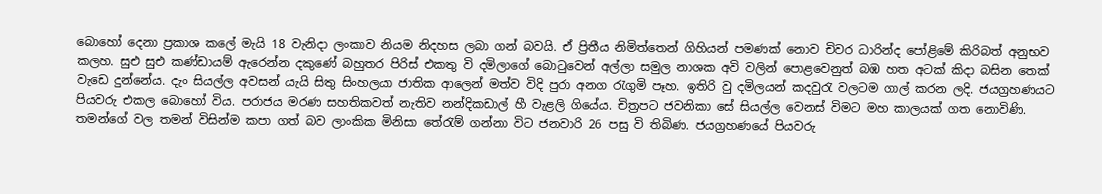බොහෝ දෙනා ප්‍රකාශ කලේ මැයි 18 වැනිදා ලංකාව නියම නිදහස ලබා ගන් බවයි. ඒ ප්‍රිතීය නිමිත්තෙන් ගිහියන් පමණක් නොව චිවර ධාරින්ද පෝළිමේ කිරිබත් අනුභව කලහ. සුඑ සුඑ කණ්ඩායම් ඇරෙන්න දකුණේ බහුතර පිරිස් එකතු වි දමිලාගේ බොටුවෙන් අල්ලා සමුල නාශක අවි වලින් පොළවෙනුත් බඹ හත අටක් කිදා බසින තෙක් වැ‍ඩෙ දුන්නේය. දැං සියල්ල අවසන් යැයි සිතු සිංහලයා ජාතික ආලෙන් මත්ව විදි පුරා අනග රැගුමි පෑහ. ඉතිරි වු දමිලයන් කදවුරැ වලටම ගාල් කරන ලදි. ජයග්‍රහණයට පියවරු එකල බොහෝ විය. පරාජය මරණ සහතිකවත් නැතිව නන්දිකඩාල් හී වැළලි ගියේය. චිත්‍රපට ජවනිකා සේ සියල්ල වෙනස් විමට මහ කාලයක් ගත නොවිණි. තමන්ගේ වල තමන් විසින්ම කපා ගත් බව ලාංකික මිනිසා තේරැම් ගන්නා විට ජනවාරි 26 පසු වි තිබිණ. ජයග්‍රහණයේ පියවරු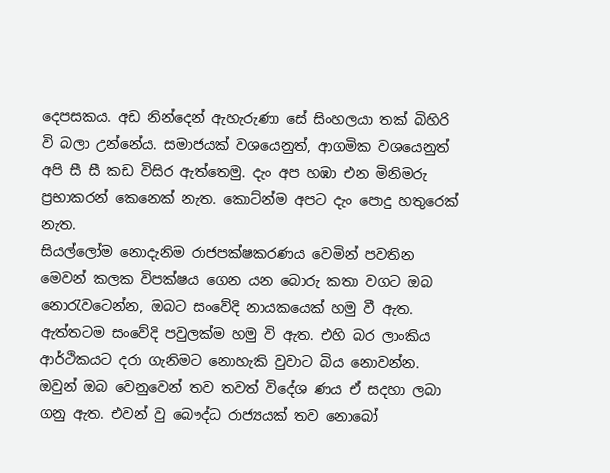දෙපසකය. අඩ නින්දෙන් ඇහැරුණා සේ සිංහලයා තක් බිහිරි වි බලා උන්නේය. සමාජයක් වශයෙනුත්, ආගමික වශයෙනුත් අපි සී සී කඩ විසිර ඇත්තෙමු. දැං අප හඹා එන මිනිමරු ප්‍රභාකරන් කෙනෙක් නැත. කොට්න්ම අපට දැං පොදු හතුරෙක් නැත.
සියල්ලෝම නොදැනිම රාජපක්ෂකරණය වෙමින් පවතින මෙවන් කලක විපක්ෂය ගෙන යන බොරු කතා වගට ඔබ නොරැවටෙන්න, ඔබට සංවේදි නායකයෙක් හමු වී ඇත. ඇත්තටම සංවේදි පවුලක්ම හමු වි ඇත. එහි බර ලාංකිය ආර්ථිකයට දරා ගැනිමට නොහැකි වුවාට බිය නොවන්න. ඔවුන් ඔබ වෙනුවෙන් තව තවත් විදේශ ණය ඒ සදහා ලබා ගනු ඇත. එවන් වු බෞද්ධ රාජ්‍යයක් තව නොබෝ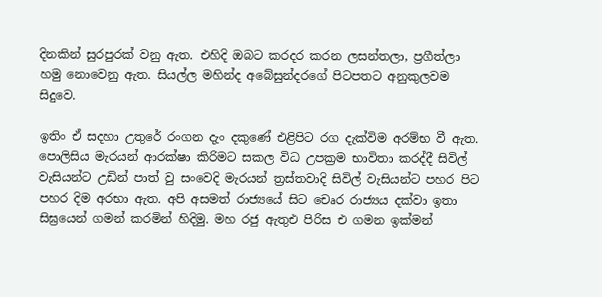දිනකින් සුරපුරක් වනු ඇත. එහිදි ඔබට කරදර කරන ලසන්තලා, ප්‍රගීත්ලා හමු නොවෙනු ඇත. සියල්ල මහින්ද අබේසුන්දරගේ පිටපතට අනුකුලවම සිදුවෙ.

ඉතිං ඒ සදහා උතුරේ රංගන දැං දකුණේ එළිපිට රග දැක්විම අරම්භ වී ඇත. පොලිසිය මැරයන් ආරක්ෂා කිරිමට සකල විධ උපක්‍රම භාවිතා කරද්දී සිවිල් වැසියන්ට උඩින් පාත් වු සංවෙදි මැරයන් ත්‍රස්තවාදි සිවිල් වැසියන්ට පහර පිට පහර දිම අරභා ඇත. අපි අසමත් රාජ්‍යයේ සිට චෙෘර රාජ්‍යය දක්වා ඉතා සිඝ්‍රයෙන් ගමන් කරමින් හිදිමු. මහ රජු ඇතුඑ පිරිස එ ගමන ඉක්මන්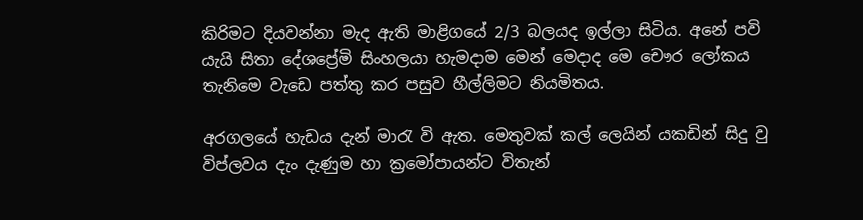කිරිමට දියවන්නා මැද ඇති මාළිගයේ 2/3 බලයද ඉල්ලා සිටිය. අනේ පවි යැයි සිතා දේශප්‍රේමි සිංහලයා හැමදාම මෙන් මෙදාද මෙ චෞර ලෝකය තැනිමෙ වැඩෙ පත්තු කර පසුව හීල්ලිමට නියමිතය.

අරගලයේ හැඩය දැන් මාරැ වි ඇත. මෙතුවක් කල් ලෙයින් යකඩින් සිදු වු විප්ලවය දැං දැණුම හා ක්‍රමෝපායන්ට විතැන්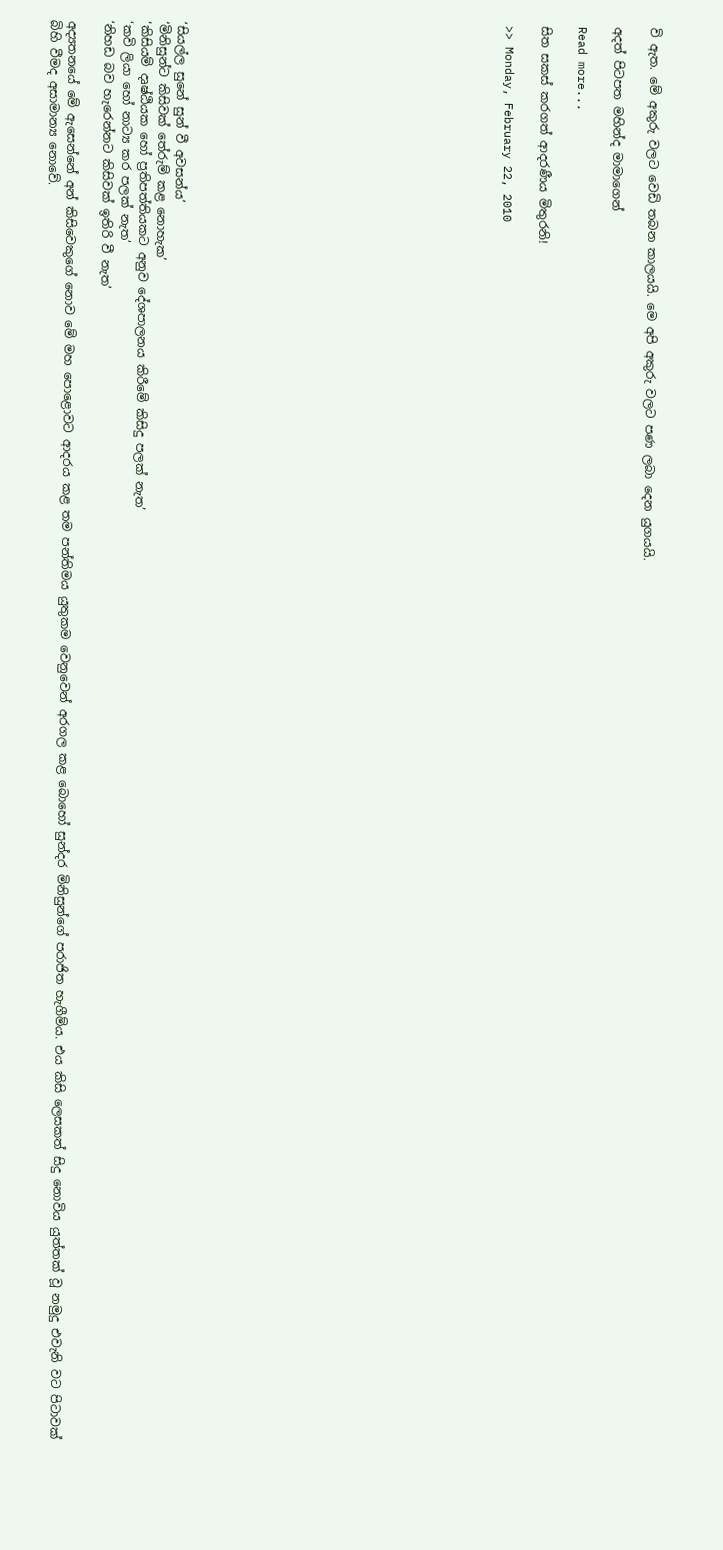වි ඇත. මේ අකුරු වලට වෙඩි තබන කාලයයි. මෙ අපි අකුරු වලට පණ ලබා දෙන යුගයයි.

අදත් පිටපත මහින්ද මාමාගෙන්

Read more...

සිත සකස් කරගත් ආදරණීය මිතුරනි!

>> Monday, February 22, 2010

















‘සියල්ල සුනේ සුන් වී අවසන්ය’
‘මිනිසුන්ට කිසිවක් තේරුම් කළ නොහැක’
‘කිසියම් දෘෂ්ඨියක හෝ ප්‍රතිපත්තියකට අනුව දේශපාලනය කිරීමේ කිසිදු පලක් නැත’
‘කවි ලියා හෝ නාට්‍ය කර පලක් නැත’
‘නිහඩ බව හැරෙන්නට කිසිවක් ඉතිරි වී නැත’

අද්‍යතනයේ මේ ඇසෙන්නේ අන් කිසිවෙකුගේ නොව මේ මහ පොළොවට ආදරය කළ තම පන්තිමය යුතුකම වෙනුවෙන් අරගල කළ බොහෝ සුන්දර මිනිසුන්ගේ පරාජිත හැගීම්ය. එය කිසි ලෙසකත් සිදු නොවිය යුත්තක් වූ නමුදු එවැනි වට පිටාවක් බිහි වීමද අසාමාන්‍ය නොවේ.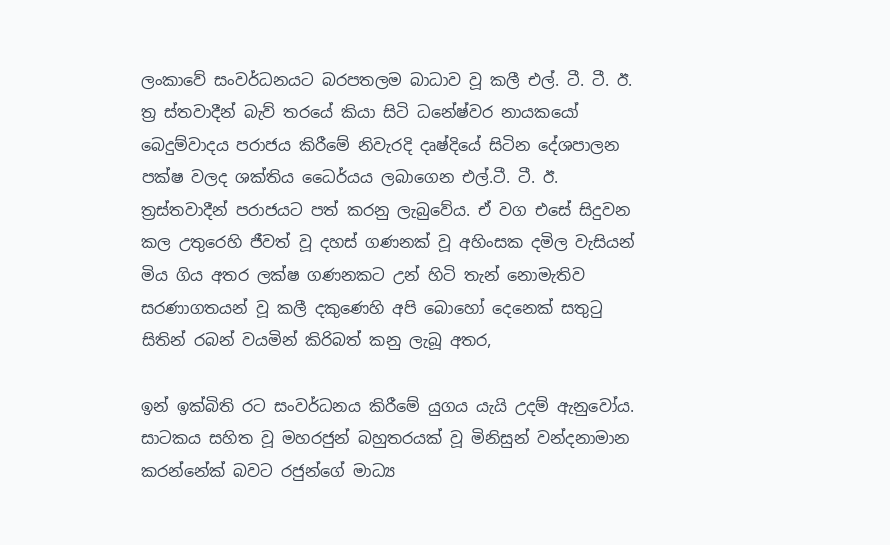ලංකාවේ සංවර්ධනයට බරපතලම බාධාව වූ කලී එල්. ටී. ටී. ඊ. ත්‍ර ස්තවාදීන් බැව් තරයේ කියා සිටි ධනේෂ්වර නායකයෝ බෙදුම්වාදය පරාජය කිරීමේ නිවැරදි දෘෂ්දියේ සිටින දේශපාලන පක්ෂ වලද ශක්තිය ධෛර්යය ලබාගෙන එල්.ටී. ටී. ඊ. ත්‍රස්තවාදීන් පරාජයට පත් කරනු ලැබුවේය. ඒ වග එසේ සිදුවන කල උතුරෙහි ජීවත් වූ දහස් ගණනක් වූ අහිංසක දමිල වැසියන් මිය ගිය අතර ලක්ෂ ගණනකට උන් හිටි තැන් නොමැතිව සරණාගතයන් වූ කලී දකුණෙහි අපි බොහෝ දෙනෙක් සතුටු සිතින් රබන් වයමින් කිරිබත් කනු ලැබූ අතර,

ඉන් ඉක්බිති රට සංවර්ධනය කිරීමේ යුගය යැයි උදම් ඇනුවෝය. සාටකය සහිත වූ මහරජුන් බහුතරයක් වූ මිනිසුන් වන්දනාමාන කරන්නේක් බවට රජුන්ගේ මාධ්‍ය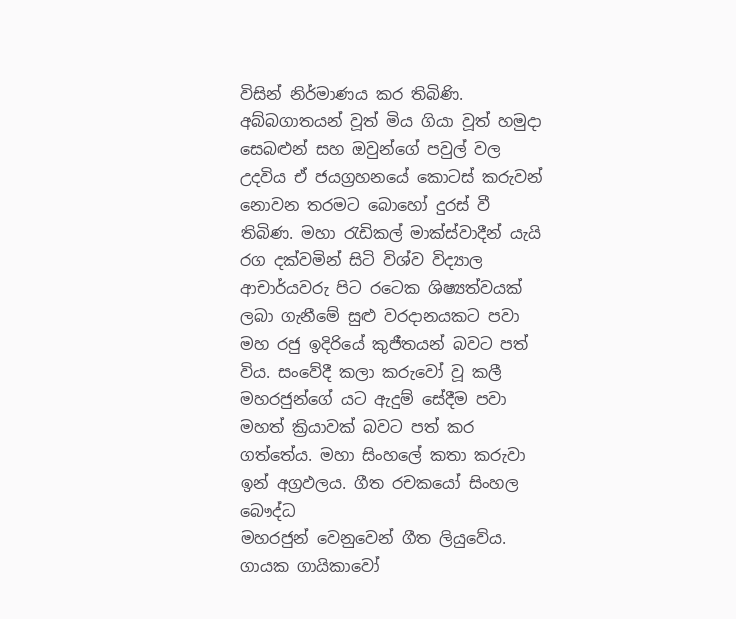විසින් නිර්මාණය කර තිබිණි. අබ්බගාතයන් වූත් මිය ගියා වූත් හමුදා සෙබළුන් සහ ඔවුන්ගේ පවුල් වල උදවිය ඒ ජයග්‍රහනයේ කොටස් කරුවන් නොවන තරමට බොහෝ දුරස් වී තිබිණ. මහා රැඩිකල් මාක්ස්වාදීන් යැයි රග දක්වමින් සිටි විශ්ව විද්‍යාල ආචාර්යවරු පිට රටෙක ශිෂ්‍යත්වයක් ලබා ගැනීමේ සුළු වරදානයකට පවා මහ රජු ඉදිරියේ කුජීතයන් බවට පත් විය. සංවේදී කලා කරුවෝ වූ කලී මහරජුන්ගේ යට ඇදුම් සේදීම පවා මහත් ක්‍රියාවක් බවට පත් කර ගත්තේය. මහා සිංහලේ කතා කරුවා ඉන් අග්‍රඵලය. ගීත රචකයෝ සිංහල බෞද්ධ
මහරජුන් වෙනුවෙන් ගීත ලියුවේය. ගායක ගායිකාවෝ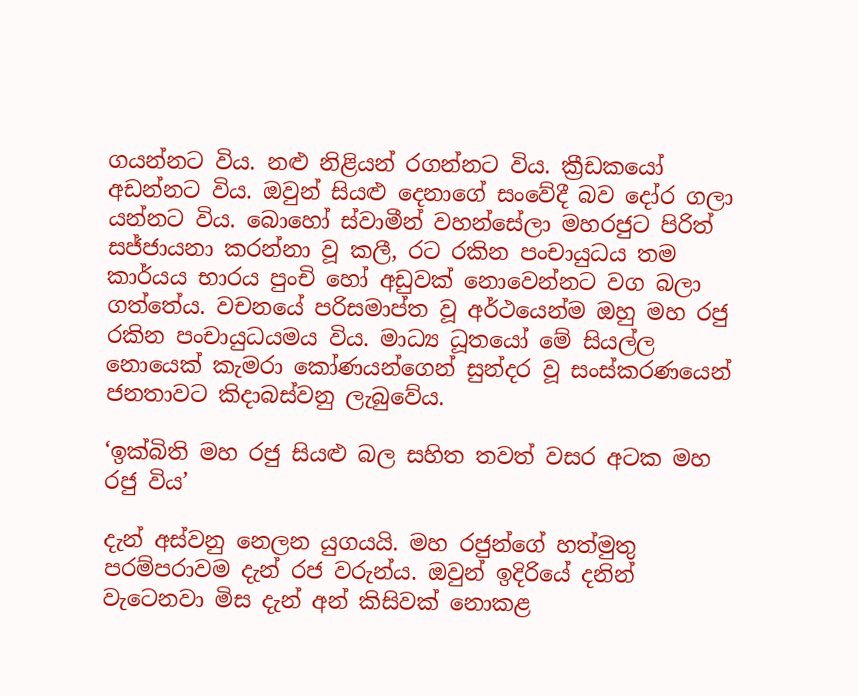ගයන්නට විය. නළු නිළියන් රගන්නට විය. ක්‍රීඩකයෝ අඩන්නට විය. ඔවුන් සියළු දෙනාගේ සංවේදී බව දෝර ගලා යන්නට විය. බොහෝ ස්වාමීන් වහන්සේලා මහරජුට පිරිත් සජ්ජායනා කරන්නා වූ කලී, රට රකින පංචායුධය තම කාර්යය භාරය පුංචි හෝ අඩුවක් නොවෙන්නට වග බලා ගත්තේය. වචනයේ පරිසමාප්ත වූ අර්ථයෙන්ම ඔහු මහ රජු රකින පංචායුධයමය විය. මාධ්‍ය ධූතයෝ මේ සියල්ල නොයෙක් කැමරා කෝණයන්ගෙන් සුන්දර වූ සංස්කරණයෙන් ජනතාවට කිදාබස්වනු ලැබුවේය.

‘ඉක්බිති මහ රජු සියළු බල සහිත තවත් වසර අටක මහ රජු විය’

දැන් අස්වනු නෙලන යුගයයි. මහ රජුන්ගේ හත්මුතු පරම්පරාවම දැන් රජ වරුන්ය. ඔවුන් ඉදිරියේ දනින් වැටෙනවා මිස දැන් අන් කිසිවක් නොකළ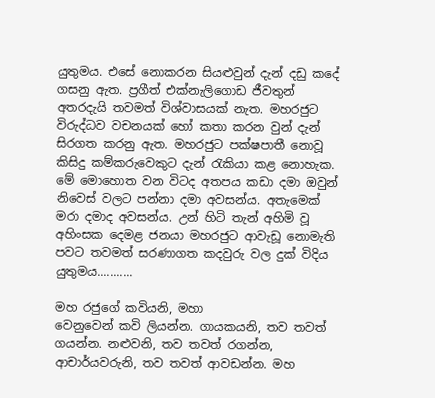යුතුමය. එසේ නොකරන සියළුවුන් දැන් දඩු කදේ ගසනු ඇත. ප්‍රගීත් එක්නැලිගොඩ ජීවතුන් අතරදැයි තවමත් විශ්වාසයක් නැත. මහරජුට විරුද්ධව වචනයක් හෝ කතා කරන වුන් දැන් සිරගත කරනු ඇත. මහරජුට පක්ෂපාතී නොවූ කිසිදු කම්කරුවෙකුට දැන් රැකියා කළ නොහැක. මේ මොහොත වන විටද අතපය කඩා දමා ඔවුන් නිවෙස් වලට පන්නා දමා අවසන්ය. අතැමෙක් මරා දමාද අවසන්ය. උන් හිටි තැන් අහිමි වූ අහිංසක දෙමළ ජනයා මහරජුට ආවැඩූ නොමැති පවට තවමත් සරණාගත කදවුරු වල දුක් විදිය යුතුමය...........

මහ රජුගේ කවියනි, මහා
වෙනුවෙන් කවි ලියන්න. ගායකයනි, තව තවත් ගයන්න. නළුවනි, තව තවත් රගන්න, ආචාර්යවරුනි, තව තවත් ආවඩන්න. මහ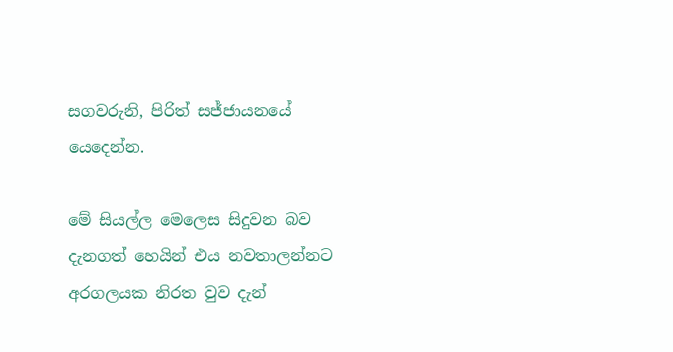සගවරුනි, පිරිත් සජ්ජායනයේ යෙදෙන්න.

මේ සියල්ල මෙලෙස සිදුවන බව දැනගත් හෙයින් එය නවතාලන්නට අරගලයක නිරත වුව දැන්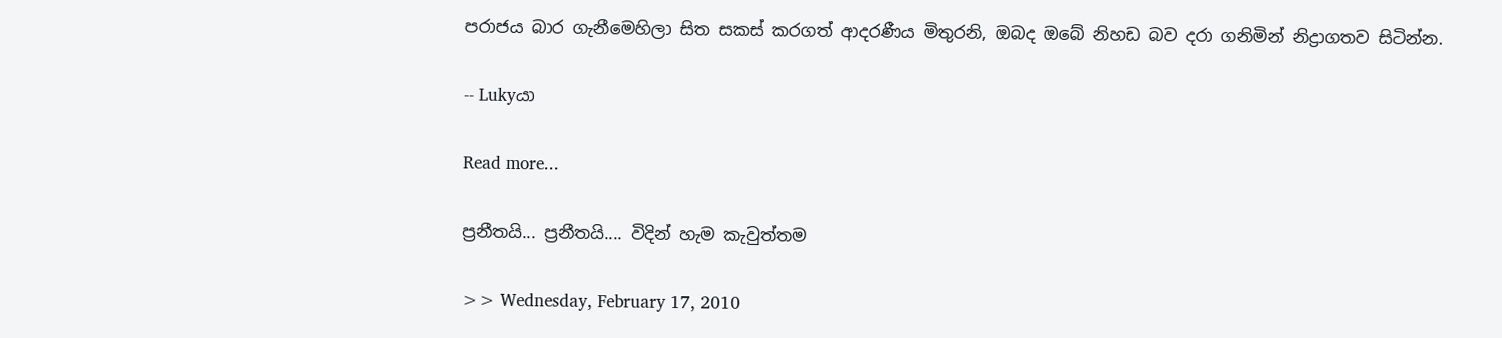පරාජය බාර ගැනීමෙහිලා සිත සකස් කරගත් ආදරණීය මිතුරනි, ඔබද ඔබේ නිහඩ බව දරා ගනිමින් නිද්‍රාගතව සිටින්න.

-- Lukyයා

Read more...

ප්‍රනීතයි... ප්‍රනීතයි.... විදින් හැම කැවුත්තම

>> Wednesday, February 17, 2010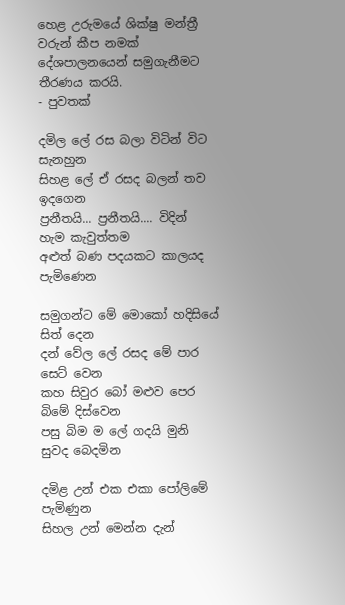හෙළ උරුමයේ ශික්ෂු මන්ත්‍රී වරුන් කීප නමක්
දේශපාලනයෙන් සමුගැනීමට තීරණය කරයි.
- පුවතක්

දමිල ලේ රස බලා විටින් විට සැනහුන
සිහළ ලේ ඒ රසද බලන් තව ඉදගෙන
ප්‍රනීතයි... ප්‍රනීතයි.... විදින් හැම කැවුත්තම
අළුත් බණ පදයකට කාලයද පැමිණෙන

සමුගන්ට මේ මොකෝ හදිසියේ සිත් දෙන
දන් වේල ලේ රසද මේ පාර සෙට් වෙන
කහ සිවුර බෝ මළුව පෙර බිමේ දිස්වෙන
පසු බිම ම ලේ ගදයි මුනි සුවද බෙදමින

දමිළ උන් එක එකා පෝලිමේ පැමිණුන
සිහල උන් මෙන්න දැන්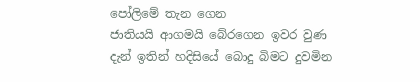පෝලිමේ තැන ගෙන
ජාතියයි ආගමයි බේරගෙන ඉවර වුණ
දැන් ඉතින් හදිසියේ බොදු බිමට දුවමින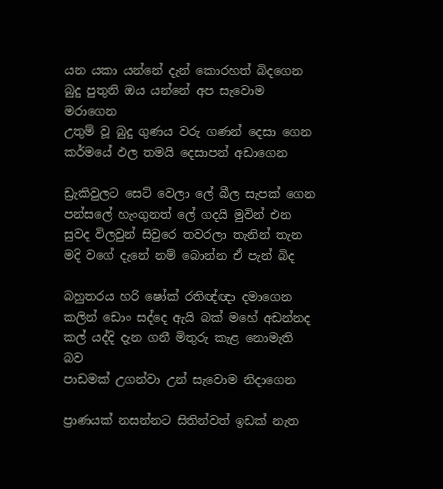යන යකා යන්නේ දැන් කොරහත් බිදගෙන
බුදු පුතුනි ඔය යන්නේ අප සැවොම මරාගෙන
උතුම් වූ බුදු ගුණය වරු ගණන් දෙසා ගෙන
කර්මයේ ඵල තමයි දෙසාපන් අඩාගෙන

ඩ්‍රැකිවුලට සෙට් වෙලා ලේ බීල සැපක් ගෙන
පන්සලේ හැංගුනත් ලේ ගදයි මුවින් එන
සුවද විලවුන් සිවුරෙ තවරලා තැනින් තැන
මදි වගේ දැනේ නම් බොන්න ඒ පැන් බිද

බහුතරය හරි ෂෝක් රතිඥ්ඥා දමාගෙන
කලින් ඩොං සද්දෙ ඇයි බක් මහේ අඩන්නද
කල් යද්දි දැන ගනී මිතුරු කැළ නොමැති බව
පාඩමක් උගන්වා උන් සැවොම නිදාගෙන

ප්‍රාණයක් නසන්නට සිතින්වත් ඉඩක් නැත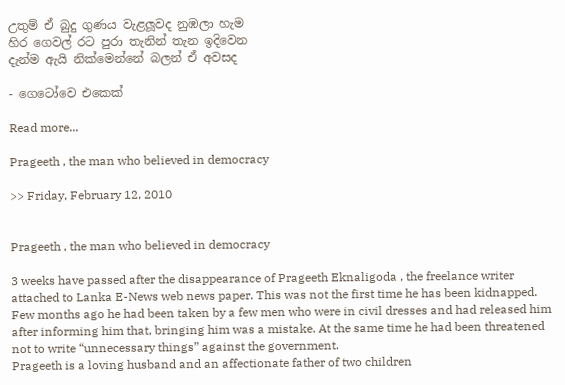උතුම් ඒ බුදු ගුණය වැළලූවද නුඹලා හැම
හිර ගෙවල් රට පුරා තැනින් තැන ඉදිවෙන
දැන්ම ඇයි නික්මෙන්නේ බලන් ඒ අවසද

- ගෙටෝවෙ එකෙක්

Read more...

Prageeth , the man who believed in democracy

>> Friday, February 12, 2010


Prageeth , the man who believed in democracy

3 weeks have passed after the disappearance of Prageeth Eknaligoda , the freelance writer attached to Lanka E-News web news paper. This was not the first time he has been kidnapped. Few months ago he had been taken by a few men who were in civil dresses and had released him after informing him that, bringing him was a mistake. At the same time he had been threatened not to write “unnecessary things” against the government.
Prageeth is a loving husband and an affectionate father of two children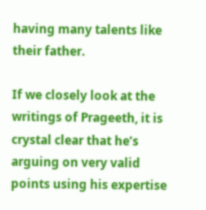having many talents like their father.

If we closely look at the writings of Prageeth, it is crystal clear that he’s arguing on very valid points using his expertise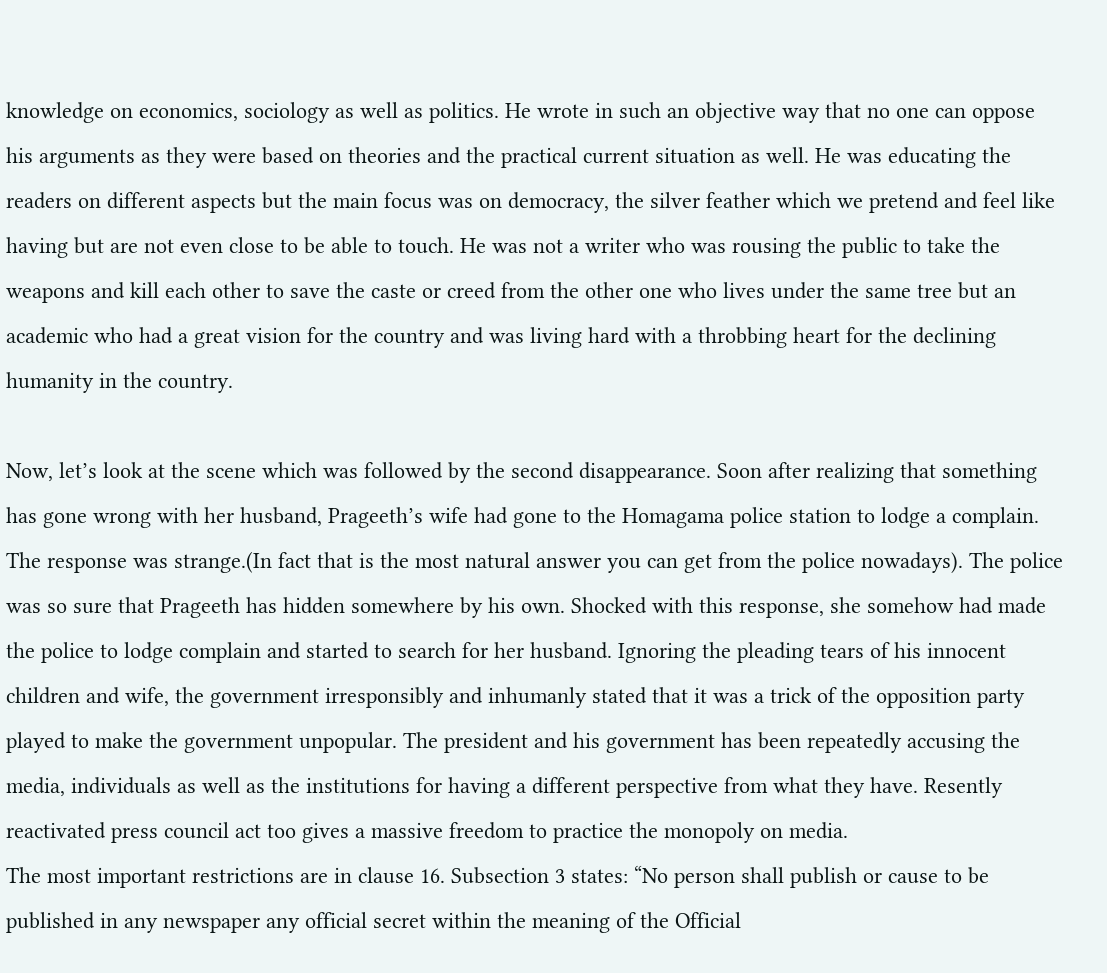knowledge on economics, sociology as well as politics. He wrote in such an objective way that no one can oppose his arguments as they were based on theories and the practical current situation as well. He was educating the readers on different aspects but the main focus was on democracy, the silver feather which we pretend and feel like having but are not even close to be able to touch. He was not a writer who was rousing the public to take the weapons and kill each other to save the caste or creed from the other one who lives under the same tree but an academic who had a great vision for the country and was living hard with a throbbing heart for the declining humanity in the country.

Now, let’s look at the scene which was followed by the second disappearance. Soon after realizing that something has gone wrong with her husband, Prageeth’s wife had gone to the Homagama police station to lodge a complain. The response was strange.(In fact that is the most natural answer you can get from the police nowadays). The police was so sure that Prageeth has hidden somewhere by his own. Shocked with this response, she somehow had made the police to lodge complain and started to search for her husband. Ignoring the pleading tears of his innocent children and wife, the government irresponsibly and inhumanly stated that it was a trick of the opposition party played to make the government unpopular. The president and his government has been repeatedly accusing the media, individuals as well as the institutions for having a different perspective from what they have. Resently reactivated press council act too gives a massive freedom to practice the monopoly on media.
The most important restrictions are in clause 16. Subsection 3 states: “No person shall publish or cause to be published in any newspaper any official secret within the meaning of the Official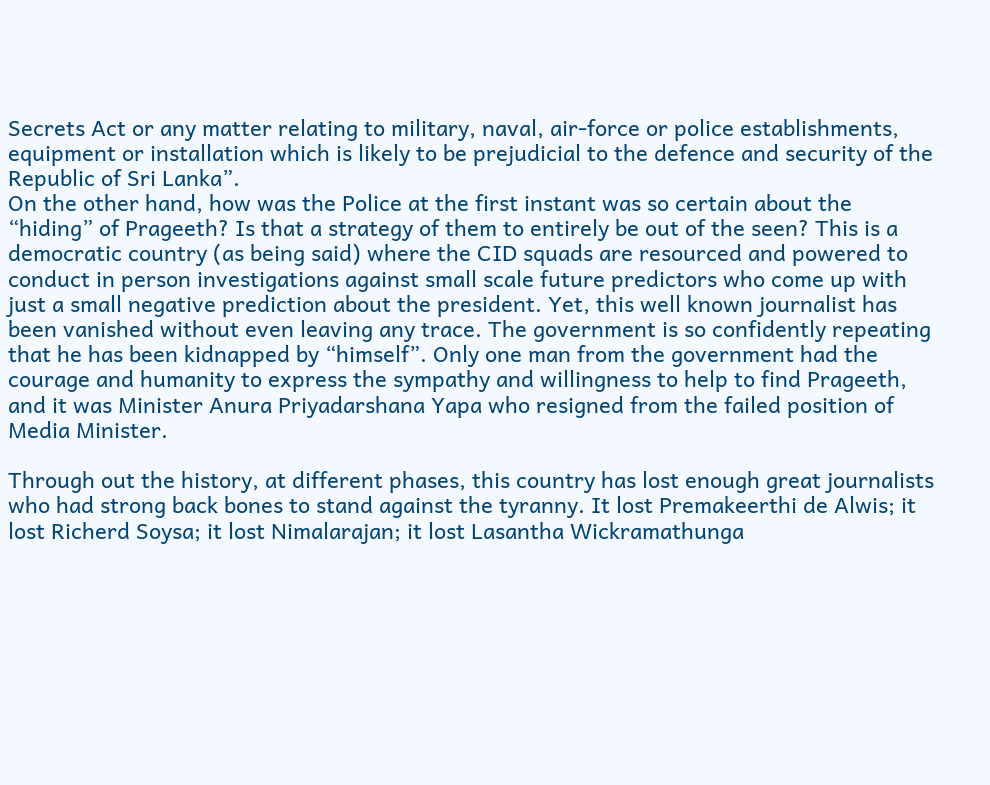Secrets Act or any matter relating to military, naval, air-force or police establishments, equipment or installation which is likely to be prejudicial to the defence and security of the Republic of Sri Lanka”.
On the other hand, how was the Police at the first instant was so certain about the “hiding” of Prageeth? Is that a strategy of them to entirely be out of the seen? This is a democratic country (as being said) where the CID squads are resourced and powered to conduct in person investigations against small scale future predictors who come up with just a small negative prediction about the president. Yet, this well known journalist has been vanished without even leaving any trace. The government is so confidently repeating that he has been kidnapped by “himself”. Only one man from the government had the courage and humanity to express the sympathy and willingness to help to find Prageeth, and it was Minister Anura Priyadarshana Yapa who resigned from the failed position of Media Minister.

Through out the history, at different phases, this country has lost enough great journalists who had strong back bones to stand against the tyranny. It lost Premakeerthi de Alwis; it lost Richerd Soysa; it lost Nimalarajan; it lost Lasantha Wickramathunga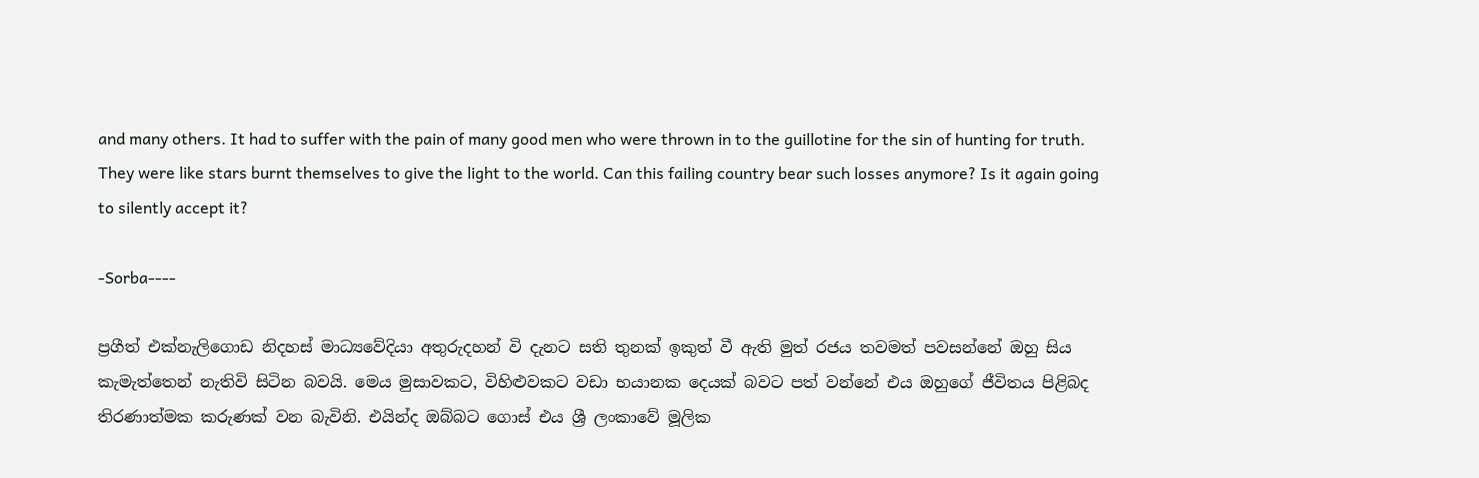and many others. It had to suffer with the pain of many good men who were thrown in to the guillotine for the sin of hunting for truth. They were like stars burnt themselves to give the light to the world. Can this failing country bear such losses anymore? Is it again going to silently accept it?

-Sorba----

ප්‍රගීත් එක්නැලිගොඩ නිදහස් මාධ්‍යවේදියා අතුරුදහන් වි දැනට සති තුනක් ඉකුත් වී ඇති මුත් රජය තවමත් පවසන්නේ ඔහු සිය කැමැත්තෙන් නැතිවි සිටින බවයි. මෙය මුසාවකට, විහිළුවකට වඩා භයානක දෙයක් බව‍ට පත් වන්නේ එය ඔහුගේ ජීවිතය පිළිබද තිරණාත්මක කරුණක් වන බැවිනි. එයින්ද ඔබ්බට ගොස් එය ශ්‍රී ලංකාවේ මූලික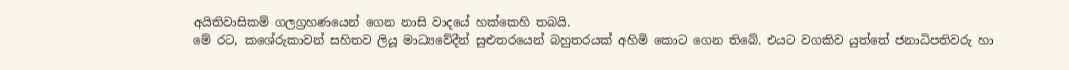අයිතිවාසිකම් ගලග්‍රහණයෙන් ගෙන නාසි වාදයේ හක්කෙහි තබයි.
මේ රට, කශේරුකාවන් සහිතව ලියූ මාධ්‍යවේදීන් සුළුතරයෙන් බහුතරයක් අහිමි කොට ගෙන තිබේ. එයට වගකිව යුත්තේ ජනාධිපතිවරු හා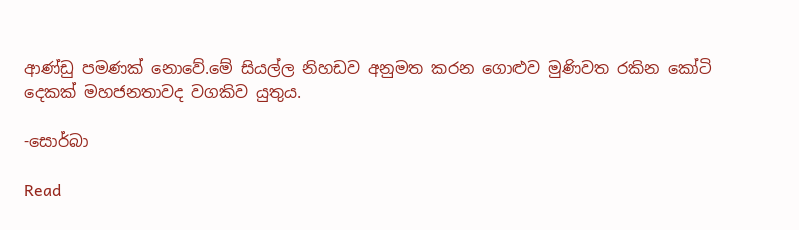ආණ්ඩු පමණක් නොවේ.මේ සියල්ල නිහඩව අනුමත කරන ගොළුව මුණිවත රකින කෝටි දෙකක් මහජනතාවද වගකිව යුතුය.

-සොර්බා

Read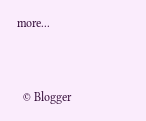more...



  © Blogger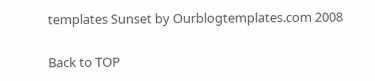templates Sunset by Ourblogtemplates.com 2008

Back to TOP